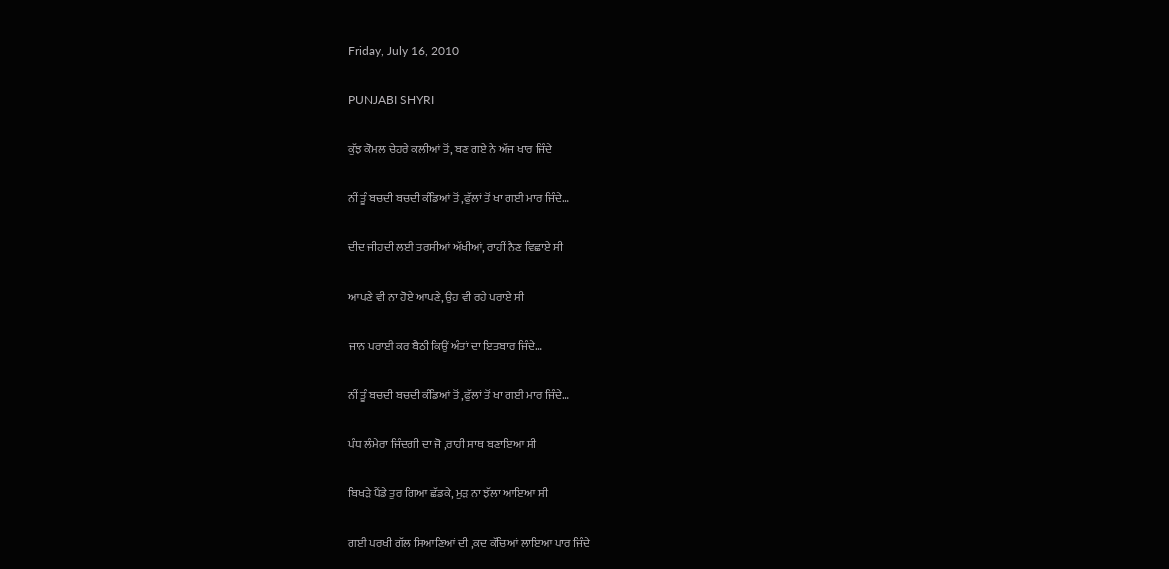Friday, July 16, 2010

PUNJABI SHYRI

ਕੁੱਝ ਕੋਮਲ ਚੇਹਰੇ ਕਲੀਆਂ ਤੋਂ, ਬਣ ਗਏ ਨੇ ਅੱਜ ਖਾਰ ਜਿੰਦੇ

ਨੀਂ ਤੂੰ ਬਚਦੀ ਬਚਦੀ ਕੰਡਿਆਂ ਤੋਂ ,ਫੁੱਲਾਂ ਤੋਂ ਖਾ ਗਈ ਮਾਰ ਜਿੰਦੇ…

ਦੀਦ ਜੀਹਦੀ ਲਈ ਤਰਸੀਆਂ ਅੱਖੀਆਂ, ਰਾਹੀਂ ਨੈਣ ਵਿਛਾਏ ਸੀ

ਆਪਣੇ ਵੀ ਨਾ ਹੋਏ ਆਪਣੇ, ਉਹ ਵੀ ਰਹੇ ਪਰਾਏ ਸੀ

ਜਾਨ ਪਰਾਈ ਕਰ ਬੈਠੀ ਕਿਉਂ ਅੰਤਾਂ ਦਾ ਇਤਬਾਰ ਜਿੰਦੇ…

ਨੀਂ ਤੂੰ ਬਚਦੀ ਬਚਦੀ ਕੰਡਿਆਂ ਤੋਂ ,ਫੁੱਲਾਂ ਤੋਂ ਖਾ ਗਈ ਮਾਰ ਜਿੰਦੇ…

ਪੰਧ ਲੰਮੇਰਾ ਜਿੰਦਗੀ ਦਾ ਜੋ ,ਰਾਹੀ ਸਾਥ ਬਣਾਇਆ ਸੀ

ਬਿਖੜੇ ਪੈਂਡੇ ਤੁਰ ਗਿਆ ਛੱਡਕੇ, ਮੁੜ ਨਾ ਝੱਲਾ ਆਇਆ ਸੀ

ਗਈ ਪਰਖੀ ਗੱਲ ਸਿਆਣਿਆਂ ਦੀ ,ਕਦ ਕੱਚਿਆਂ ਲਾਇਆ ਪਾਰ ਜਿੰਦੇ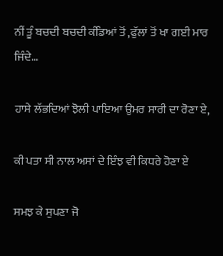ਨੀਂ ਤੂੰ ਬਚਦੀ ਬਚਦੀ ਕੰਡਿਆਂ ਤੋਂ ,ਫੁੱਲਾਂ ਤੋਂ ਖਾ ਗਈ ਮਾਰ ਜਿੰਦੇ…

ਹਾਸੇ ਲੱਭਦਿਆਂ ਝੋਲੀ ਪਾਇਆ ਉਮਰ ਸਾਰੀ ਦਾ ਰੋਣਾ ਏ,

ਕੀ ਪਤਾ ਸੀ ਨਾਲ ਅਸਾਂ ਦੇ ਇੰਝ ਵੀ ਕਿਧਰੇ ਹੋਣਾ ਏ

ਸਮਝ ਕੇ ਸੁਪਣਾ ਜੋ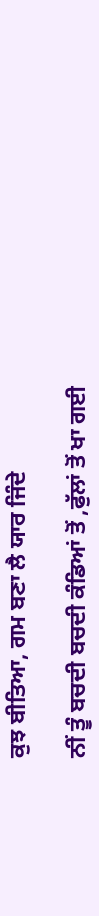ਕੁਝ ਬੀਤਿਆ, ਗਮ ਬਣਾ ਲੈ ਯਾਰ ਜਿੰਦੇ

ਨੀਂ ਤੂੰ ਬਚਦੀ ਬਚਦੀ ਕੰਡਿਆਂ ਤੋਂ ,ਫੁੱਲਾਂ ਤੋਂ ਖਾ ਗਈ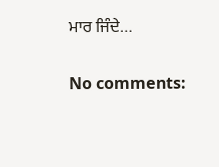ਮਾਰ ਜਿੰਦੇ…

No comments: